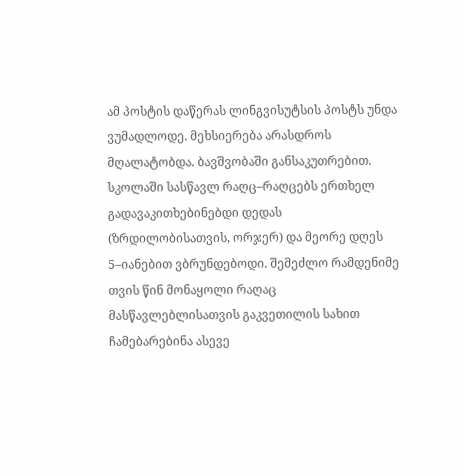ამ პოსტის დაწერას ლინგვისუტსის პოსტს უნდა ვუმადლოდე. მეხსიერება არასდროს მღალატობდა. ბავშვობაში განსაკუთრებით. სკოლაში სასწავლ რაღც–რაღცებს ერთხელ გადავაკითხებინებდი დედას (ზრდილობისათვის, ორჯერ) და მეორე დღეს 5–იანებით ვბრუნდებოდი. შემეძლო რამდენიმე თვის წინ მონაყოლი რაღაც მასწავლებლისათვის გაკვეთილის სახით ჩამებარებინა ასევე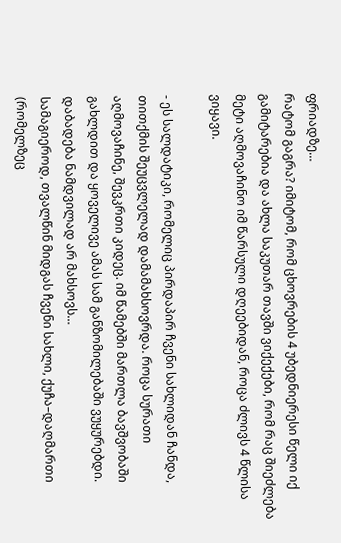ფრიადზე…
რატომ გაგრა? იმიტომ, რომ ცხოვრების 4 უბედნიერესი წელი იქ გამიტარებია და ახლა საკუთარ თავში ვიქექები, რომ რაც შიეძლება მეტი აღმოვაჩინო იმ წარსული დღეებიდან, როცა ძლივს 4 წლისა ვიყავი.

- ეს სალდატიკი, რომელიც პირდაპირ ჩვენი სახლიდან ჩანდა, თითქმის შეუცვლელად დამამახსოვრდა. როცა სურათი აღმოვაჩინე, შევკრთი კიდეც. იმ წამებში მართლა ბავშვობაში გახლდით და ყოველივე ამას სამ განზომილებაში ვუყურებდი.
დაბადება ნამდვილად არ მახსოვს…
სამაგიეროდ, თვალწინ მიდგას ჩვენი სახლი, ქუჩა–დაღმართი (რომელზეც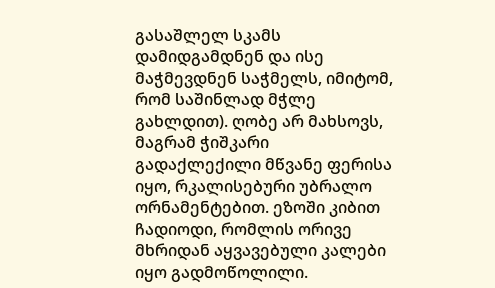გასაშლელ სკამს დამიდგამდნენ და ისე მაჭმევდნენ საჭმელს, იმიტომ, რომ საშინლად მჭლე გახლდით). ღობე არ მახსოვს, მაგრამ ჭიშკარი გადაქლექილი მწვანე ფერისა იყო, რკალისებური უბრალო ორნამენტებით. ეზოში კიბით ჩადიოდი, რომლის ორივე მხრიდან აყვავებული კალები იყო გადმოწოლილი.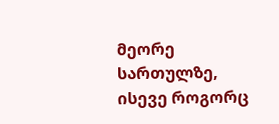მეორე სართულზე, ისევე როგორც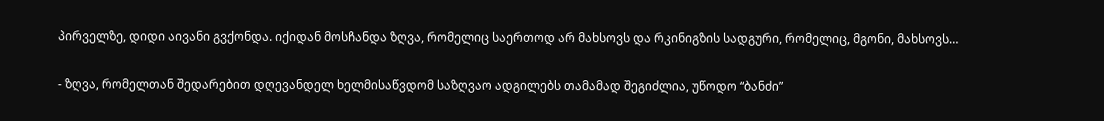პირველზე, დიდი აივანი გვქონდა. იქიდან მოსჩანდა ზღვა, რომელიც საერთოდ არ მახსოვს და რკინიგზის სადგური, რომელიც, მგონი, მახსოვს…

- ზღვა, რომელთან შედარებით დღევანდელ ხელმისაწვდომ საზღვაო ადგილებს თამამად შეგიძლია, უწოდო “ბანძი”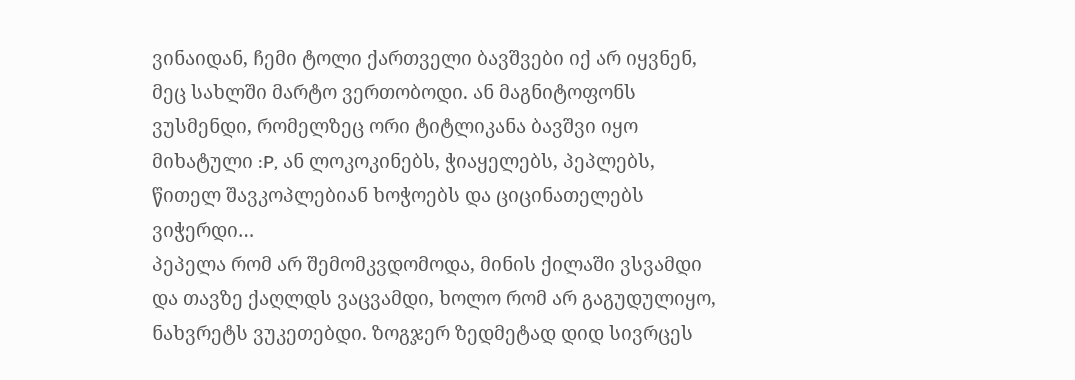ვინაიდან, ჩემი ტოლი ქართველი ბავშვები იქ არ იყვნენ, მეც სახლში მარტო ვერთობოდი. ან მაგნიტოფონს ვუსმენდი, რომელზეც ორი ტიტლიკანა ბავშვი იყო მიხატული :P, ან ლოკოკინებს, ჭიაყელებს, პეპლებს, წითელ შავკოპლებიან ხოჭოებს და ციცინათელებს ვიჭერდი…
პეპელა რომ არ შემომკვდომოდა, მინის ქილაში ვსვამდი და თავზე ქაღლდს ვაცვამდი, ხოლო რომ არ გაგუდულიყო, ნახვრეტს ვუკეთებდი. ზოგჯერ ზედმეტად დიდ სივრცეს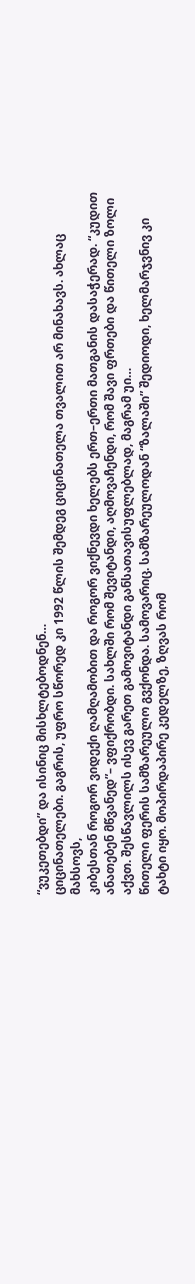“ვუკეთებდი” და ისინიც მისხლტებოდნენ…
ციცინათელები. გაგრის, უფრო სწორედ კი 1992 წლის შემდეგ ციცინათელა თვალით არ მინახავს. ახლაც მახსოვს,
კიბესთან როგორ ვიდექი ღამღამობით და როგორ ვიქნევდი ხელებს ერთ–ერთი მათგანის დასაჭერად. “კუდით ანათებენ მწვანედ”– ვფიქრობდი. სახლში რომ შევიტანდი, აღმოვაჩენდი, რომ შავი ფრთები და წითელი ზოლი აქვთ. შესწავლილს ისევ გარეთ გამოვიტანდი განსათავისუფლებლად, მაგრამ უი…
წითელი ფერის სამზარეულო გვქონდა. სამოვარიც. სამზარეულოდან “ზალაში” შედიოდი, ხელმარჯვნივ კი ტახტი იყო. მოპირდაპირე კედელზე, ზღვას რომ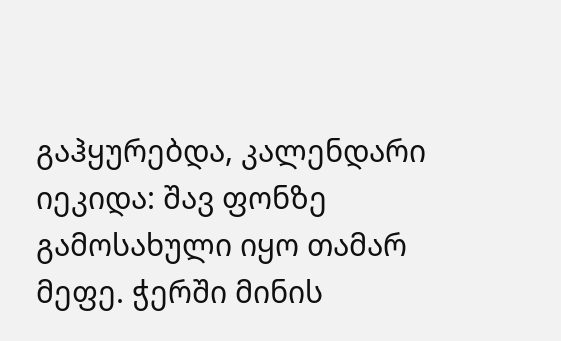გაჰყურებდა, კალენდარი იეკიდა: შავ ფონზე გამოსახული იყო თამარ მეფე. ჭერში მინის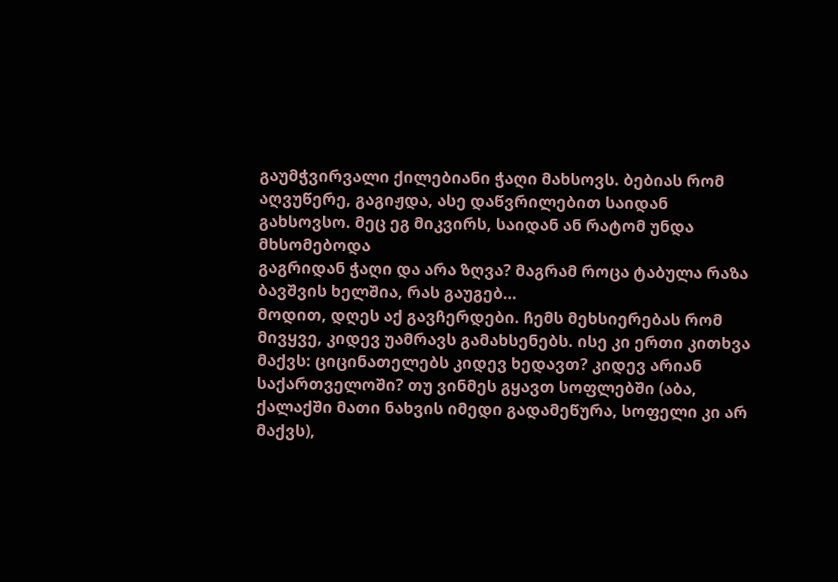გაუმჭვირვალი ქილებიანი ჭაღი მახსოვს. ბებიას რომ აღვუწერე, გაგიჟდა, ასე დაწვრილებით საიდან გახსოვსო. მეც ეგ მიკვირს, საიდან ან რატომ უნდა მხსომებოდა
გაგრიდან ჭაღი და არა ზღვა? მაგრამ როცა ტაბულა რაზა ბავშვის ხელშია, რას გაუგებ…
მოდით, დღეს აქ გავჩერდები. ჩემს მეხსიერებას რომ მივყვე, კიდევ უამრავს გამახსენებს. ისე კი ერთი კითხვა მაქვს: ციცინათელებს კიდევ ხედავთ? კიდევ არიან საქართველოში? თუ ვინმეს გყავთ სოფლებში (აბა, ქალაქში მათი ნახვის იმედი გადამეწურა, სოფელი კი არ მაქვს),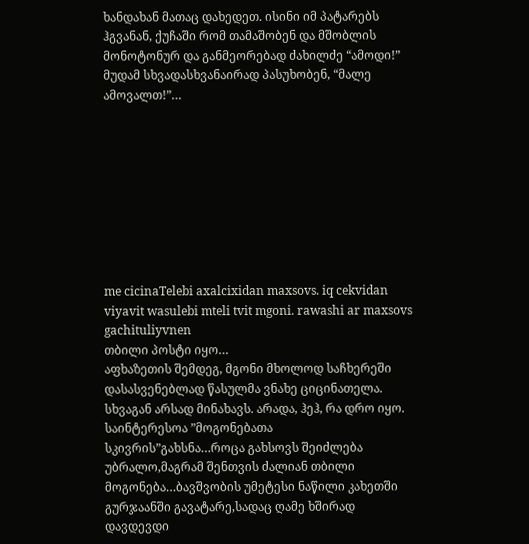ხანდახან მათაც დახედეთ. ისინი იმ პატარებს ჰგვანან, ქუჩაში რომ თამაშობენ და მშობლის მონოტონურ და განმეორებად ძახილძე “ამოდი!” მუდამ სხვადასხვანაირად პასუხობენ, “მალე ამოვალთ!”…









me cicinaTelebi axalcixidan maxsovs. iq cekvidan viyavit wasulebi mteli tvit mgoni. rawashi ar maxsovs gachituliyvnen
თბილი პოსტი იყო…
აფხაზეთის შემდეგ, მგონი მხოლოდ საჩხერეში დასასვენებლად წასულმა ვნახე ციცინათელა. სხვაგან არსად მინახავს. არადა, ჰეჰ, რა დრო იყო.
საინტერესოა ”მოგონებათა სკივრის”გახსნა…როცა გახსოვს შეიძლება უბრალო,მაგრამ შენთვის ძალიან თბილი მოგონება…ბავშვობის უმეტესი ნაწილი კახეთში გურჯაანში გავატარე,სადაც ღამე ხშირად დავდევდი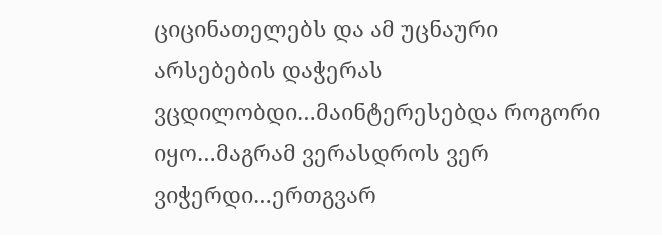ციცინათელებს და ამ უცნაური არსებების დაჭერას ვცდილობდი…მაინტერესებდა როგორი იყო…მაგრამ ვერასდროს ვერ ვიჭერდი…ერთგვარ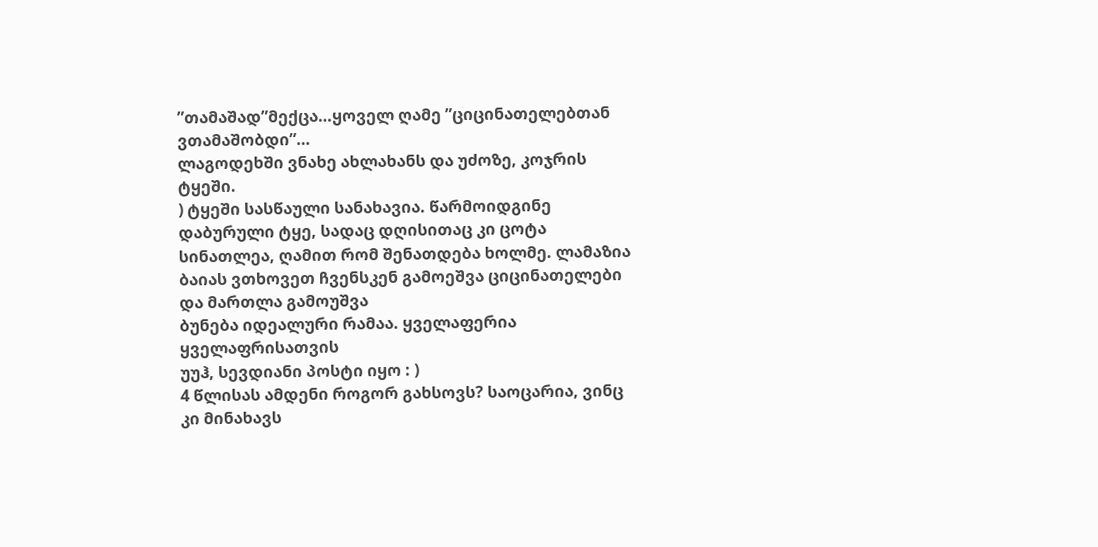”თამაშად”მექცა…ყოველ ღამე ”ციცინათელებთან ვთამაშობდი”…
ლაგოდეხში ვნახე ახლახანს და უძოზე, კოჯრის ტყეში.
) ტყეში სასწაული სანახავია. წარმოიდგინე დაბურული ტყე, სადაც დღისითაც კი ცოტა სინათლეა, ღამით რომ შენათდება ხოლმე. ლამაზია
ბაიას ვთხოვეთ ჩვენსკენ გამოეშვა ციცინათელები და მართლა გამოუშვა
ბუნება იდეალური რამაა. ყველაფერია ყველაფრისათვის
უუჰ, სევდიანი პოსტი იყო : )
4 წლისას ამდენი როგორ გახსოვს? საოცარია, ვინც კი მინახავს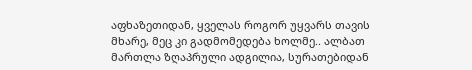აფხაზეთიდან, ყველას როგორ უყვარს თავის მხარე, მეც კი გადმომედება ხოლმე.. ალბათ მართლა ზღაპრული ადგილია, სურათებიდან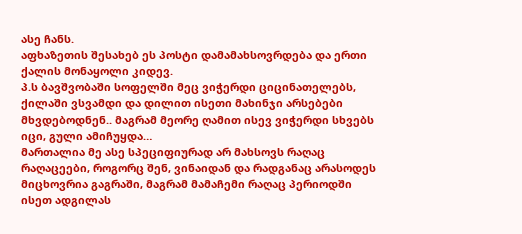ასე ჩანს.
აფხაზეთის შესახებ ეს პოსტი დამამახსოვრდება და ერთი ქალის მონაყოლი კიდევ.
პ.ს ბავშვობაში სოფელში მეც ვიჭერდი ციცინათელებს, ქილაში ვსვამდი და დილით ისეთი მახინჯი არსებები მხვდებოდნენ.. მაგრამ მეორე ღამით ისევ ვიჭერდი სხვებს
იცი, გული ამიჩუყდა…
მართალია მე ასე სპეციფიურად არ მახსოვს რაღაც რაღაცეები, როგორც შენ, ვინაიდან და რადგანაც არასოდეს მიცხოვრია გაგრაში, მაგრამ მამაჩემი რაღაც პერიოდში ისეთ ადგილას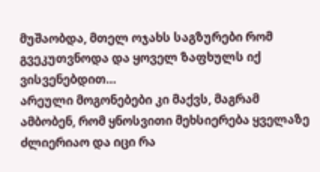მუშაობდა, მთელ ოჯახს საგზურები რომ გვეკუთვნოდა და ყოველ ზაფხულს იქ ვისვენებდით…
არეული მოგონებები კი მაქვს, მაგრამ ამბობენ, რომ ყნოსვითი მეხსიერება ყველაზე ძლიერიაო და იცი რა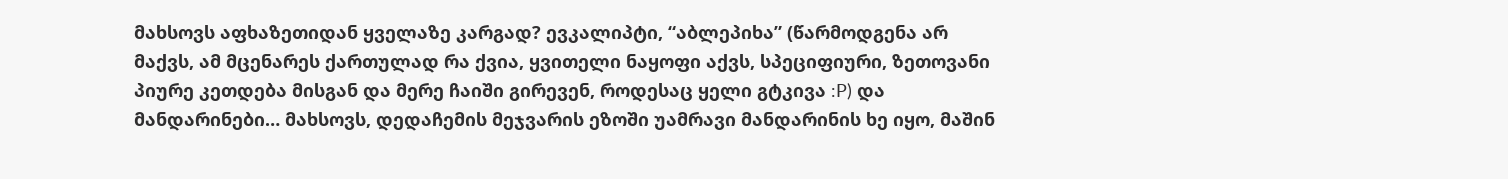მახსოვს აფხაზეთიდან ყველაზე კარგად? ევკალიპტი, “აბლეპიხა” (წარმოდგენა არ მაქვს, ამ მცენარეს ქართულად რა ქვია, ყვითელი ნაყოფი აქვს, სპეციფიური, ზეთოვანი პიურე კეთდება მისგან და მერე ჩაიში გირევენ, როდესაც ყელი გტკივა :P) და მანდარინები… მახსოვს, დედაჩემის მეჯვარის ეზოში უამრავი მანდარინის ხე იყო, მაშინ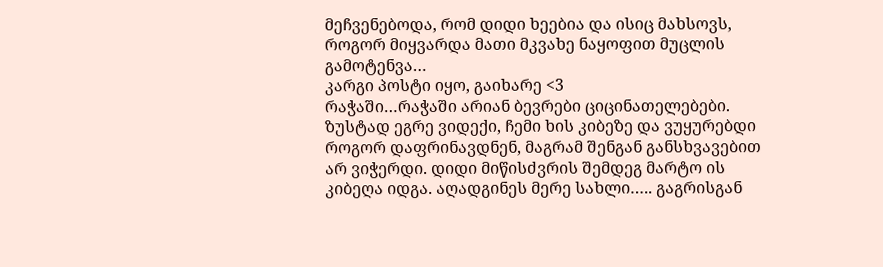მეჩვენებოდა, რომ დიდი ხეებია და ისიც მახსოვს, როგორ მიყვარდა მათი მკვახე ნაყოფით მუცლის გამოტენვა…
კარგი პოსტი იყო, გაიხარე <3
რაჭაში…რაჭაში არიან ბევრები ციცინათელებები.
ზუსტად ეგრე ვიდექი, ჩემი ხის კიბეზე და ვუყურებდი როგორ დაფრინავდნენ, მაგრამ შენგან განსხვავებით არ ვიჭერდი. დიდი მიწისძვრის შემდეგ მარტო ის კიბეღა იდგა. აღადგინეს მერე სახლი….. გაგრისგან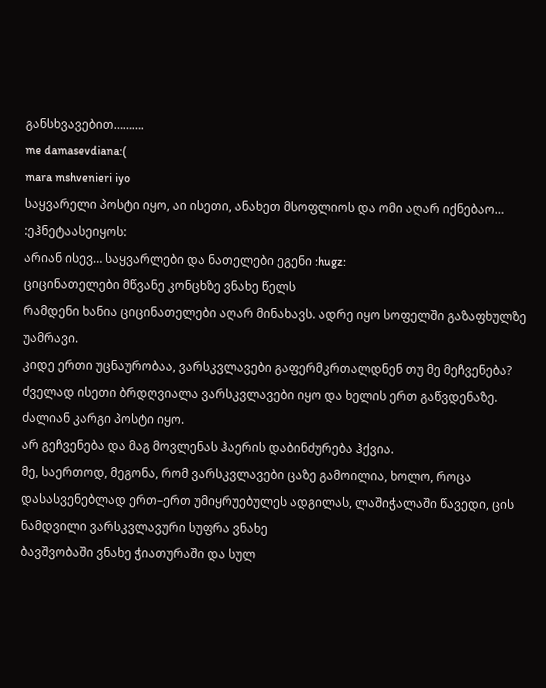განსხვავებით……….
me damasevdiana:(
mara mshvenieri iyo
საყვარელი პოსტი იყო, აი ისეთი, ანახეთ მსოფლიოს და ომი აღარ იქნებაო… :ეჰნეტაასეიყოს:
არიან ისევ… საყვარლები და ნათელები ეგენი :hugz:
ციცინათელები მწვანე კონცხზე ვნახე წელს
რამდენი ხანია ციცინათელები აღარ მინახავს. ადრე იყო სოფელში გაზაფხულზე უამრავი.
კიდე ერთი უცნაურობაა, ვარსკვლავები გაფერმკრთალდნენ თუ მე მეჩვენება? ძველად ისეთი ბრდღვიალა ვარსკვლავები იყო და ხელის ერთ გაწვდენაზე.
ძალიან კარგი პოსტი იყო.
არ გეჩვენება და მაგ მოვლენას ჰაერის დაბინძურება ჰქვია.
მე, საერთოდ, მეგონა, რომ ვარსკვლავები ცაზე გამოილია, ხოლო, როცა დასასვენებლად ერთ–ერთ უმიყრუებულეს ადგილას, ლაშიჭალაში წავედი, ცის ნამდვილი ვარსკვლავური სუფრა ვნახე
ბავშვობაში ვნახე ჭიათურაში და სულ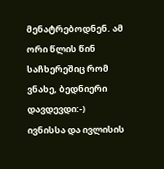მენატრებოდნენ. ამ ორი წლის წინ საჩხერეშიც რომ ვნახე, ბედნიერი დავდევდი:-)
ივნისსა და ივლისის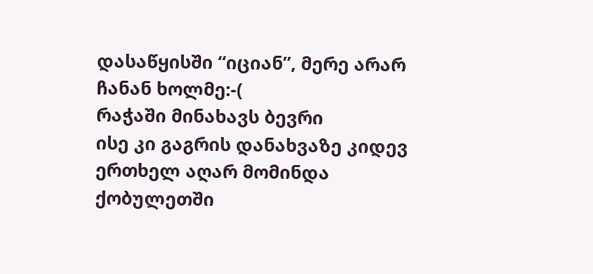დასაწყისში “იციან”, მერე არარ ჩანან ხოლმე:-(
რაჭაში მინახავს ბევრი
ისე კი გაგრის დანახვაზე კიდევ ერთხელ აღარ მომინდა ქობულეთში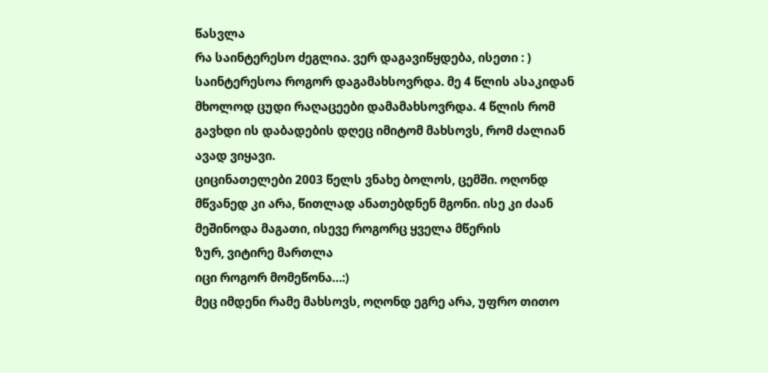წასვლა
რა საინტერესო ძეგლია. ვერ დაგავიწყდება, ისეთი : )
საინტერესოა როგორ დაგამახსოვრდა. მე 4 წლის ასაკიდან მხოლოდ ცუდი რაღაცეები დამამახსოვრდა. 4 წლის რომ გავხდი ის დაბადების დღეც იმიტომ მახსოვს, რომ ძალიან ავად ვიყავი.
ციცინათელები 2003 წელს ვნახე ბოლოს, ცემში. ოღონდ მწვანედ კი არა, წითლად ანათებდნენ მგონი. ისე კი ძაან მეშინოდა მაგათი, ისევე როგორც ყველა მწერის
ზურ, ვიტირე მართლა
იცი როგორ მომეწონა…:)
მეც იმდენი რამე მახსოვს, ოღონდ ეგრე არა, უფრო თითო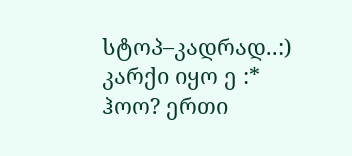სტოპ–კადრად..:) კარქი იყო ე :*
ჰოო? ერთი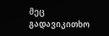მეც გადავიკითხო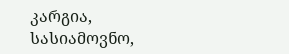კარგია, სასიამოვნო,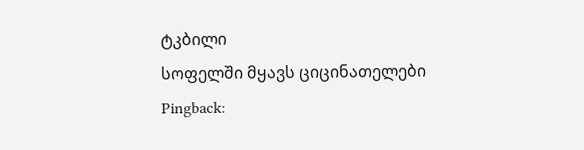ტკბილი
სოფელში მყავს ციცინათელები
Pingback: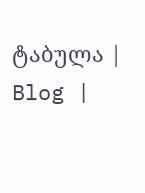ტაბულა | Blog |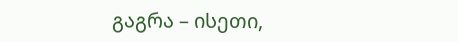გაგრა – ისეთი,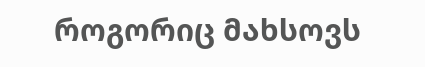როგორიც მახსოვს